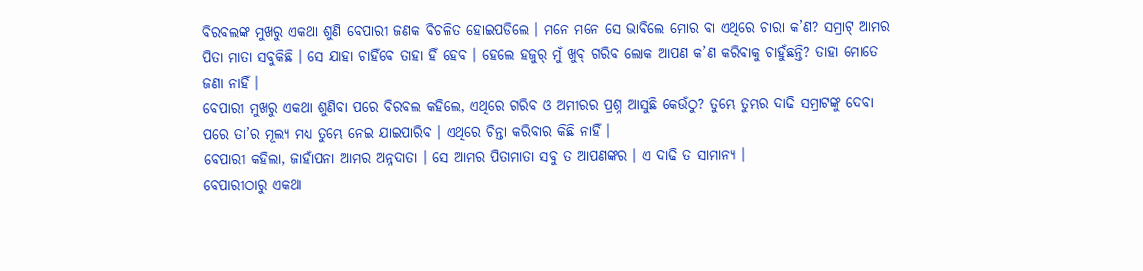ବିରବଲଙ୍କ ମୁଖରୁ ଏକଥା ଶୁଣି ବେପାରୀ ଜଣକ ବିଚଳିତ ହୋଇପଡିଲେ । ମନେ ମନେ ସେ ଭାବିଲେ ମୋର ବା ଏଥିରେ ଚାରା କ’ଣ? ସମ୍ରାଟ୍ ଆମର ପିତା ମାତା ସବୁକିଛି । ସେ ଯାହା ଚାହିଁବେ ତାହା ହିଁ ହେବ । ହେଲେ ହଜୁର୍ ମୁଁ ଖୁବ୍ ଗରିବ ଲୋକ ଆପଣ କ’ଣ କରିବାକୁ ଚାହୁଁଛନ୍ତି? ତାହା ମୋତେ ଜଣା ନାହିଁ ।
ବେପାରୀ ମୁଖରୁ ଏକଥା ଶୁଣିବା ପରେ ବିରବଲ କହିଲେ, ଏଥିରେ ଗରିବ ଓ ଅମୀରର ପ୍ରଶ୍ନ ଆସୁଛି କେଉଁଠୁ? ତୁମ୍ଭେ ତୁମ୍ଭର ଦାଢି ସମ୍ରାଟଙ୍କୁ ଦେବା ପରେ ତା’ର ମୂଲ୍ୟ ମଧ୍ୟ ତୁମ୍ଭେ ନେଇ ଯାଇପାରିବ । ଏଥିରେ ଚିନ୍ତା କରିବାର କିଛି ନାହିଁ ।
ବେପାରୀ କହିଲା, ଜାହାଁପନା ଆମର ଅନ୍ନଦାତା । ସେ ଆମର ପିତାମାତା ସବୁ ତ ଆପଣଙ୍କର । ଏ ଦାଢି ତ ସାମାନ୍ୟ ।
ବେପାରୀଠାରୁ ଏକଥା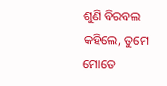ଶୁଣି ବିରବଲ କହିଲେ, ତୁମେ ମୋତେ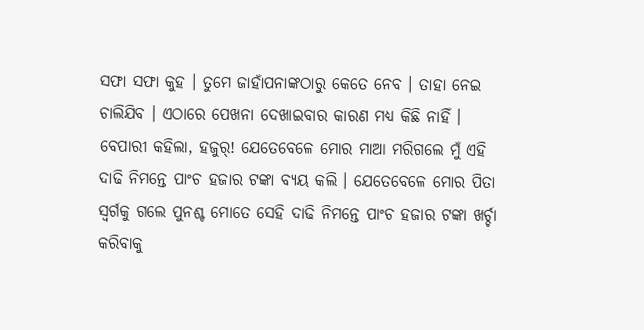ସଫା ସଫା କୁହ । ତୁମେ ଜାହାଁପନାଙ୍କଠାରୁ କେତେ ନେବ । ତାହା ନେଇ ଚାଲିଯିବ । ଏଠାରେ ପେଖନା ଦେଖାଇବାର କାରଣ ମଧ୍ୟ କିଛି ନାହିଁ ।
ବେପାରୀ କହିଲା, ହଜୁର୍! ଯେତେବେଳେ ମୋର ମାଆ ମରିଗଲେ ମୁଁ ଏହି ଦାଢି ନିମନ୍ତେ ପାଂଚ ହଜାର ଟଙ୍କା ବ୍ୟୟ କଲି । ଯେତେବେଳେ ମୋର ପିତା ସ୍ୱର୍ଗକୁ ଗଲେ ପୁନଶ୍ଚ ମୋତେ ସେହି ଦାଢି ନିମନ୍ତେ ପାଂଚ ହଜାର ଟଙ୍କା ଖର୍ଚ୍ଚା କରିବାକୁ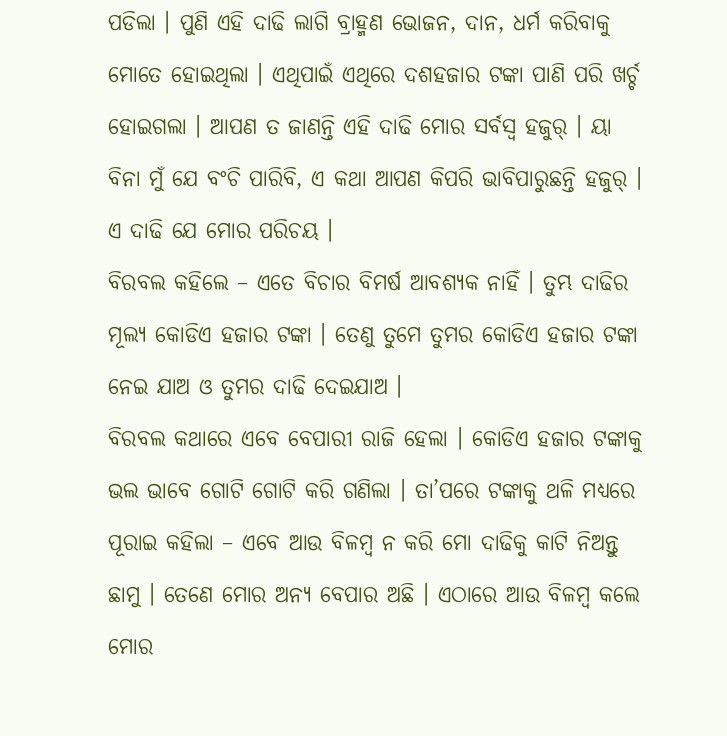ପଡିଲା । ପୁଣି ଏହି ଦାଢି ଲାଗି ବ୍ରାହ୍ମଣ ଭୋଜନ, ଦାନ, ଧର୍ମ କରିବାକୁ ମୋତେ ହୋଇଥିଲା । ଏଥିପାଇଁ ଏଥିରେ ଦଶହଜାର ଟଙ୍କା ପାଣି ପରି ଖର୍ଚ୍ଚ ହୋଇଗଲା । ଆପଣ ତ ଜାଣନ୍ତି ଏହି ଦାଢି ମୋର ସର୍ବସ୍ୱ ହଜୁର୍ । ୟା ବିନା ମୁଁ ଯେ ବଂଚି ପାରିବି, ଏ କଥା ଆପଣ କିପରି ଭାବିପାରୁଛନ୍ତି ହଜୁର୍ । ଏ ଦାଢି ଯେ ମୋର ପରିଚୟ ।
ବିରବଲ କହିଲେ – ଏତେ ବିଚାର ବିମର୍ଷ ଆବଶ୍ୟକ ନାହିଁ । ତୁମ୍ଭ ଦାଢିର ମୂଲ୍ୟ କୋଡିଏ ହଜାର ଟଙ୍କା । ତେଣୁ ତୁମେ ତୁମର କୋଡିଏ ହଜାର ଟଙ୍କା ନେଇ ଯାଅ ଓ ତୁମର ଦାଢି ଦେଇଯାଅ ।
ବିରବଲ କଥାରେ ଏବେ ବେପାରୀ ରାଜି ହେଲା । କୋଡିଏ ହଜାର ଟଙ୍କାକୁ ଭଲ ଭାବେ ଗୋଟି ଗୋଟି କରି ଗଣିଲା । ତା’ପରେ ଟଙ୍କାକୁ ଥଳି ମଧ୍ୟରେ ପୂରାଇ କହିଲା – ଏବେ ଆଉ ବିଳମ୍ବ ନ କରି ମୋ ଦାଢିକୁ କାଟି ନିଅନ୍ତୁ ଛାମୁ । ତେଣେ ମୋର ଅନ୍ୟ ବେପାର ଅଛି । ଏଠାରେ ଆଉ ବିଳମ୍ବ କଲେ ମୋର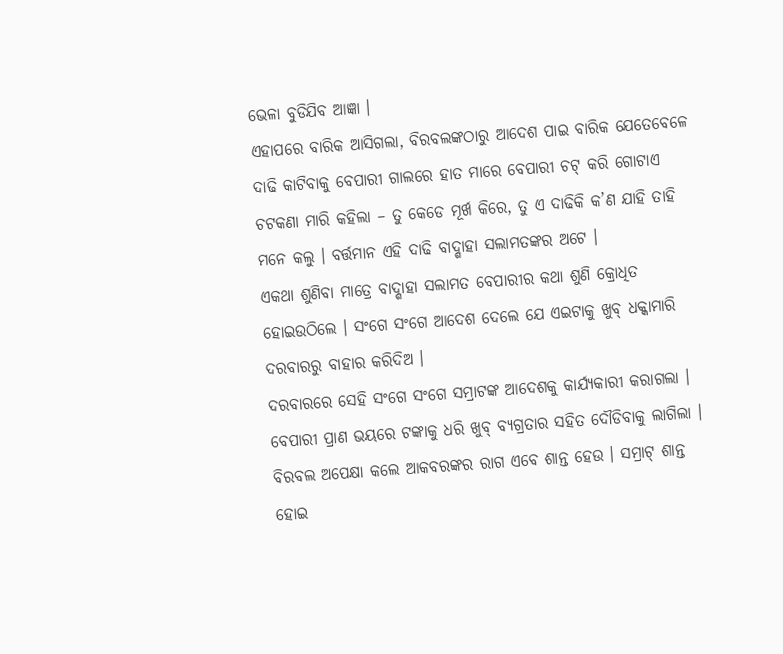ଭେଳା ବୁଡିଯିବ ଆଜ୍ଞା ।
ଏହାପରେ ବାରିକ ଆସିଗଲା, ବିରବଲଙ୍କଠାରୁ ଆଦେଶ ପାଇ ବାରିକ ଯେତେବେଳେ ଦାଢି କାଟିବାକୁ ବେପାରୀ ଗାଲରେ ହାତ ମାରେ ବେପାରୀ ଚଟ୍ କରି ଗୋଟାଏ ଚଟକଣା ମାରି କହିଲା – ତୁ କେଡେ ମୂର୍ଖ କିରେ, ତୁ ଏ ଦାଢିକି କ’ଣ ଯାହି ତାହି ମନେ କଲୁ । ବର୍ତ୍ତମାନ ଏହି ଦାଢି ବାଦ୍ଶାହା ସଲାମତଙ୍କର ଅଟେ ।
ଏକଥା ଶୁଣିବା ମାତ୍ରେ ବାଦ୍ଶାହା ସଲାମତ ବେପାରୀର କଥା ଶୁଣି କ୍ରୋଧିତ ହୋଇଉଠିଲେ । ସଂଗେ ସଂଗେ ଆଦେଶ ଦେଲେ ଯେ ଏଇଟାକୁ ଖୁବ୍ ଧକ୍କାମାରି ଦରବାରରୁ ବାହାର କରିଦିଅ ।
ଦରବାରରେ ସେହି ସଂଗେ ସଂଗେ ସମ୍ରାଟଙ୍କ ଆଦେଶକୁ କାର୍ଯ୍ୟକାରୀ କରାଗଲା । ବେପାରୀ ପ୍ରାଣ ଭୟରେ ଟଙ୍କାକୁ ଧରି ଖୁବ୍ ବ୍ୟଗ୍ରତାର ସହିତ ଦୌଡିବାକୁ ଲାଗିଲା ।
ବିରବଲ ଅପେକ୍ଷା କଲେ ଆକବରଙ୍କର ରାଗ ଏବେ ଶାନ୍ତ ହେଉ । ସମ୍ରାଟ୍ ଶାନ୍ତ ହୋଇ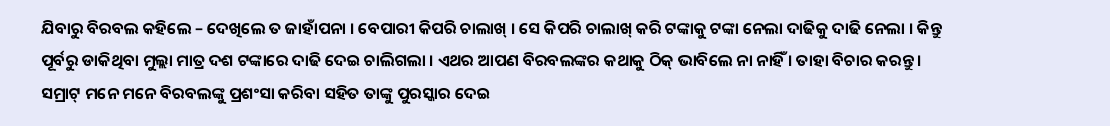ଯିବାରୁ ବିରବଲ କହିଲେ – ଦେଖିଲେ ତ ଜାହାଁପନା । ବେପାରୀ କିପରି ଚାଲାଖ୍ । ସେ କିପରି ଚାଲାଖ୍ କରି ଟଙ୍କାକୁ ଟଙ୍କା ନେଲା ଦାଢିକୁ ଦାଢି ନେଲା । କିନ୍ତୁ ପୂର୍ବରୁ ଡାକିଥିବା ମୁଲ୍ଲା ମାତ୍ର ଦଶ ଟଙ୍କାରେ ଦାଢି ଦେଇ ଚାଲିଗଲା । ଏଥର ଆପଣ ବିରବଲଙ୍କର କଥାକୁ ଠିକ୍ ଭାବିଲେ ନା ନାହିଁ । ତାହା ବିଚାର କରନ୍ତୁ ।
ସମ୍ରାଟ୍ ମନେ ମନେ ବିରବଲଙ୍କୁ ପ୍ରଶଂସା କରିବା ସହିତ ତାଙ୍କୁ ପୁରସ୍କାର ଦେଇ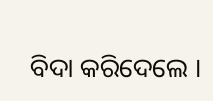ବିଦା କରିଦେଲେ ।